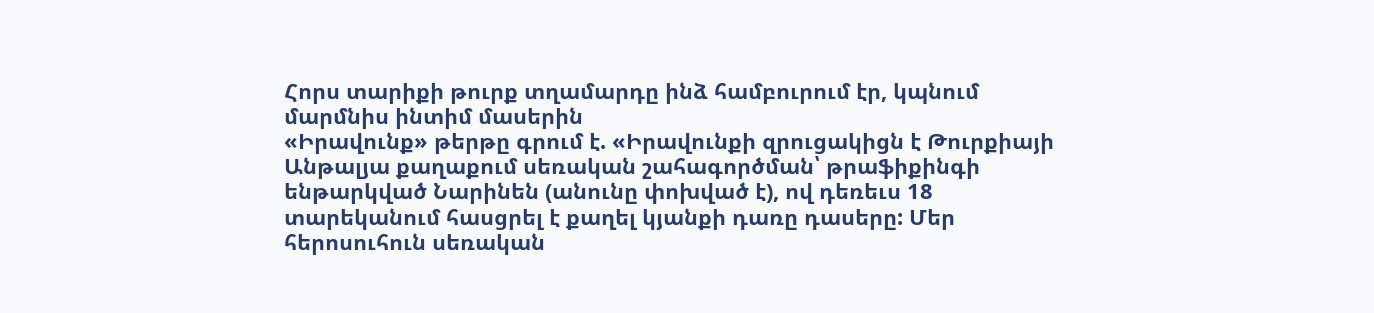Հորս տարիքի թուրք տղամարդը ինձ համբուրում էր, կպնում մարմնիս ինտիմ մասերին
«Իրավունք» թերթը գրում է. «Իրավունքի զրուցակիցն է Թուրքիայի Անթալյա քաղաքում սեռական շահագործման՝ թրաֆիքինգի ենթարկված Նարինեն (անունը փոխված է), ով դեռեւս 18 տարեկանում հասցրել է քաղել կյանքի դառը դասերը: Մեր հերոսուհուն սեռական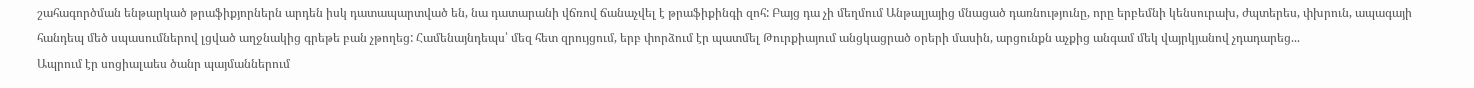շահագործման ենթարկած թրաֆիքյորներն արդեն իսկ դատապարտված են, նա դատարանի վճռով ճանաչվել է թրաֆիքինգի զոհ: Բայց դա չի մեղմում Անթալյայից մնացած դառնությունը, որը երբեմնի կենսուրախ, ժպտերես, փխրուն, ապագայի հանդեպ մեծ սպասումներով լցված աղջնակից գրեթե բան չթողեց: Համենայնդեպս՝ մեզ հետ զրույցում, երբ փորձում էր պատմել Թուրքիայում անցկացրած օրերի մասին, արցունքն աչքից անգամ մեկ վայրկյանով չդադարեց...
Ապրում էր սոցիալաես ծանր պայմաններում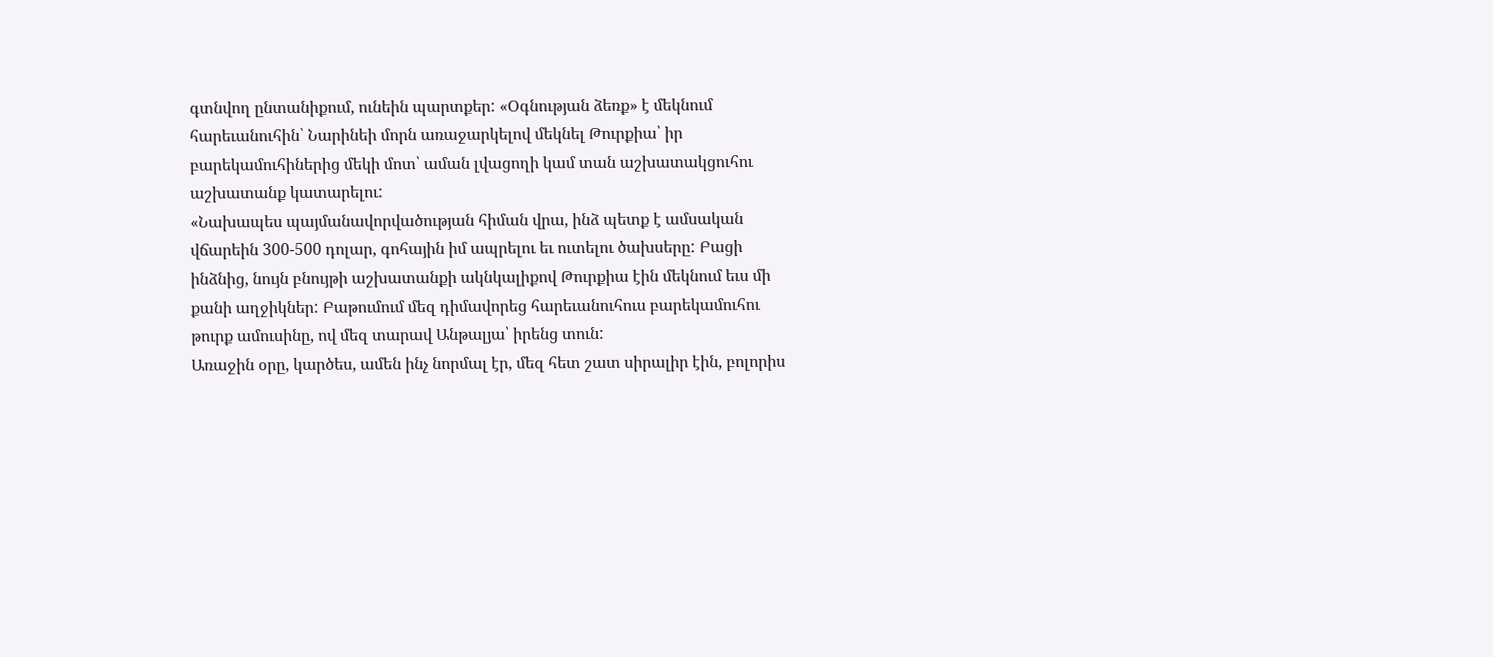գտնվող ընտանիքում, ունեին պարտքեր: «Օգնության ձեռք» է մեկնում հարեւանուհին՝ Նարինեի մորն առաջարկելով մեկնել Թուրքիա՝ իր բարեկամուհիներից մեկի մոտ՝ աման լվացողի կամ տան աշխատակցուհու աշխատանք կատարելու:
«Նախապես պայմանավորվածության հիման վրա, ինձ պետք է ամսական վճարեին 300-500 դոլար, գոհային իմ ապրելու եւ ուտելու ծախսերը: Բացի ինձնից, նույն բնույթի աշխատանքի ակնկալիքով Թուրքիա էին մեկնում եւս մի քանի աղջիկներ: Բաթումում մեզ դիմավորեց հարեւանուհուս բարեկամուհու թուրք ամուսինը, ով մեզ տարավ Անթալյա՝ իրենց տուն:
Առաջին օրը, կարծես, ամեն ինչ նորմալ էր, մեզ հետ շատ սիրալիր էին, բոլորիս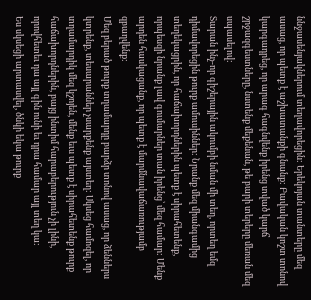ննջասենյակներում տեղավորեցին: Երեկոյան տանտերը մեզ ասաց, որ պետք է աշխատանքի գնանք: Բավական կոշտ տոնով կարգադրեց, որ արագ հագնվենք իրենց տված կարճ շրջազգեստները, նստենք մեքենան, թե բարի տերերը մեռան մեզ սպասելով:
Տարան ինչ-որ գիշերային ակումբի նման մի տեղ, որտեղ եմզ դիմավորեցին թուրք ամուսիններ: Նրանք մեզ միանգամից տեղեկացրին, որ հաճախորդներին պետք է սիրահետենք, որպեսզի նրանք լավ գումարներ տան իրենց՝ մեզ համար: Մենք արդեն հասկացանք, որ պետք է մարմնավաճառությամբ զբաղվենք:
Մեզ բերած թուրք տղամարդը բարձր տոնով ասաց, որ ձեններս կտրենք, տեսարաններ չսարքենք այստեղ: Սկսեց համոզել, որ տղամարդիկ մեզ կշոյեն, մենք եւս պետք է սիրահետենք թուրք հաճախորդներին, բայց ինտիմ հարաբերություն չի լինի, որովհետեւ դա այլ գին ունի եւ դրա համար այլ տեղ կա:
Ես սկսեցի արտասվել, ծնկի եկա թուրք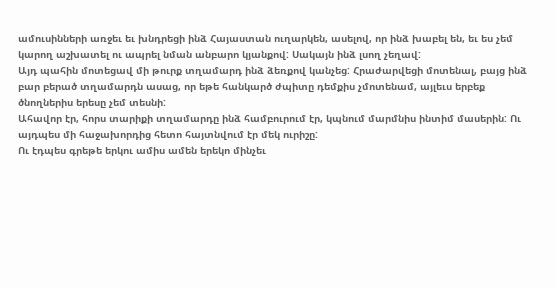ամուսինների առջեւ եւ խնդրեցի ինձ Հայաստան ուղարկեն, ասելով, որ ինձ խաբել են, եւ ես չեմ կարող աշխատել ու ապրել նման անբարո կյանքով: Սակայն ինձ լսող չեղավ:
Այդ պահին մոտեցավ մի թուրք տղամարդ ինձ ձեռքով կանչեց: Հրաժարվեցի մոտենալ, բայց ինձ բար բերած տղամարդն ասաց, որ եթե հանկարծ ժպիտը դեմքիս չմոտենամ, այլեւս երբեք ծնողներիս երեսը չեմ տեսնի:
Ահավոր էր, հորս տարիքի տղամարդը ինձ համբուրում էր, կպնում մարմնիս ինտիմ մասերին: Ու այդպես մի հաջախորդից հետո հայտնվում էր մեկ ուրիշը:
Ու էդպես գրեթե երկու ամիս ամեն երեկո մինչեւ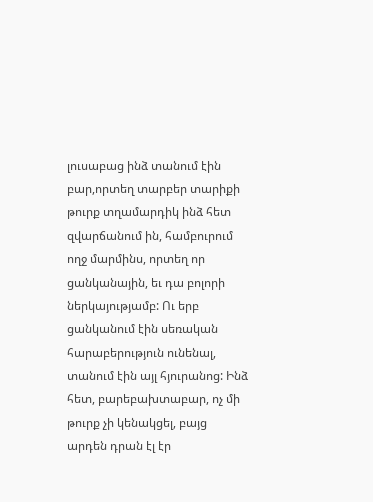լուսաբաց ինձ տանում էին բար,որտեղ տարբեր տարիքի թուրք տղամարդիկ ինձ հետ զվարճանում ին, համբուրում ողջ մարմինս, որտեղ որ ցանկանային, եւ դա բոլորի ներկայությամբ: Ու երբ ցանկանում էին սեռական հարաբերություն ունենալ, տանում էին այլ հյուրանոց: Ինձ հետ, բարեբախտաբար, ոչ մի թուրք չի կենակցել, բայց արդեն դրան էլ էր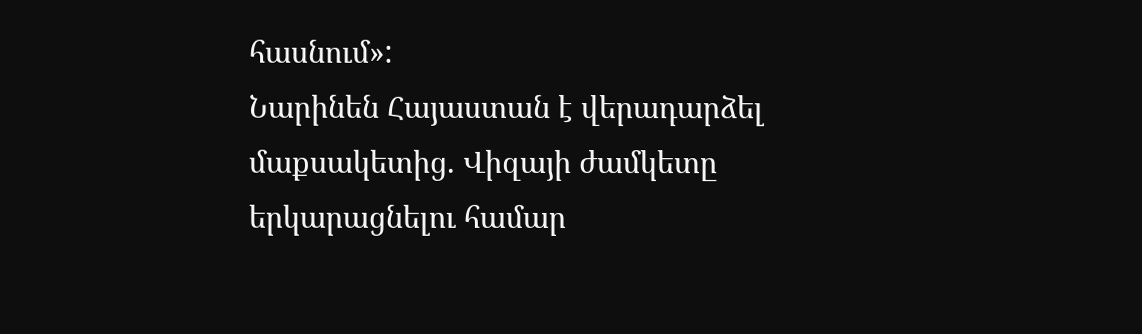հասնում»:
Նարինեն Հայաստան է վերադարձել մաքսակետից. Վիզայի ժամկետը երկարացնելու համար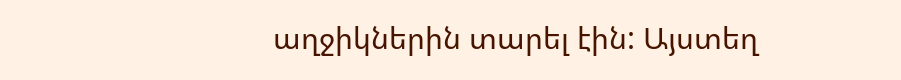աղջիկներին տարել էին: Այստեղ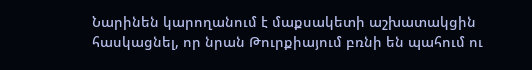Նարինեն կարողանում է մաքսակետի աշխատակցին հասկացնել, որ նրան Թուրքիայում բռնի են պահում ու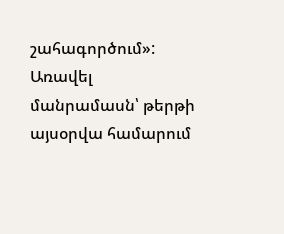շահագործում»:
Առավել մանրամասն՝ թերթի այսօրվա համարում